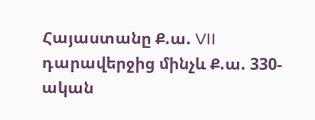Հայաստանը Ք.ա. VII դարավերջից մինչև Ք.ա. 330-ական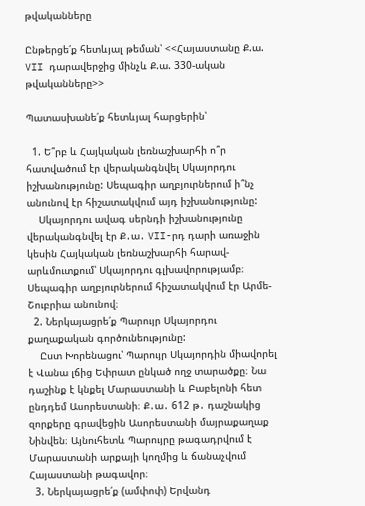թվականները

Ընթերցե՛ք հետևյալ թեման՝ <<Հայաստանը Ք.ա. VII դարավերջից մինչև Ք.ա. 330-ական թվականները>>

Պատասխանե՛ք հետևյալ հարցերին՝

  1. Ե՞րբ և Հայկական լեռնաշխարհի ո՞ր հատվածում էր վերականգնվել Սկայորդու իշխանությունը: Սեպագիր աղբյուրներում ի՞նչ անունով էր հիշատակվում այդ իշխանությունը:
    Սկայորդու ավագ սերնդի իշխանությունը վերականգնվել էր Ք․ա․ VII-րդ դարի առաջին կեսին Հայկական լեռնաշխարհի հարավ-արևմուտքում՝ Սկայորդու գլխավորությամբ։ Սեպագիր աղբյուրներում հիշատակվում էր Արմե-Շուբրիա անունով։
  2. Ներկայացրե՛ք Պարույր Սկայորդու քաղաքական գործունեությունը:
    Ըստ Խորենացու՝ Պարույր Սկայորդին միավորել է Վանա լճից Եփրատ ընկած ողջ տարածքը։ Նա դաշինք է կնքել Մարաստանի և Բաբելոնի հետ ընդդեմ Ասորեստանի։ Ք․ա․ 612 թ․ դաշնակից զորքերը գրավեցին Ասորեստանի մայրաքաղաք Նինվեն։ Այնուհետև Պարույրը թագադրվում է Մարաստանի արքայի կողմից և ճանաչվում Հայաստանի թագավոր։
  3. Ներկայացրե՛ք (ամփոփ) Երվանդ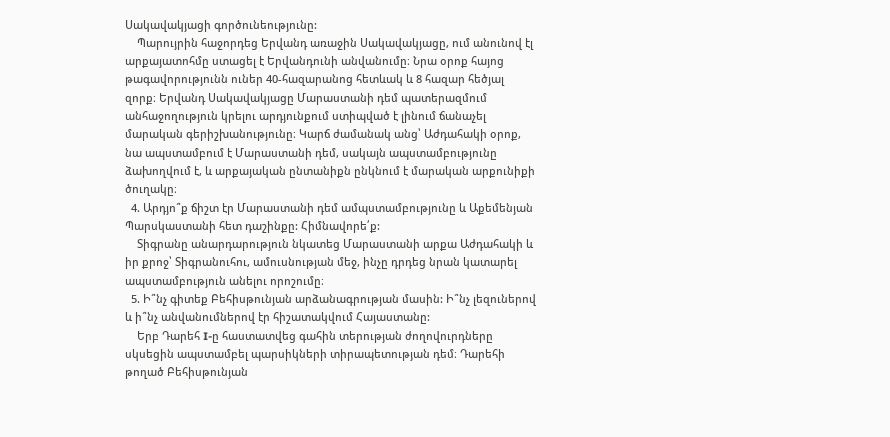Սակավակյացի գործունեությունը:
    Պարույրին հաջորդեց Երվանդ առաջին Սակավակյացը, ում անունով էլ արքայատոհմը ստացել է Երվանդունի անվանումը։ Նրա օրոք հայոց թագավորությունն ուներ 40-հազարանոց հետևակ և 8 հազար հեծյալ զորք։ Երվանդ Սակավակյացը Մարաստանի դեմ պատերազմում անհաջողություն կրելու արդյունքում ստիպված է լինում ճանաչել մարական գերիշխանությունը։ Կարճ ժամանակ անց՝ Աժդահակի օրոք, նա ապստամբում է Մարաստանի դեմ, սակայն ապստամբությունը ձախողվում է, և արքայական ընտանիքն ընկնում է մարական արքունիքի ծուղակը։
  4. Արդյո՞ք ճիշտ էր Մարաստանի դեմ ամպստամբությունը և Աքեմենյան Պարսկաստանի հետ դաշինքը: Հիմնավորե՛ք:
    Տիգրանը անարդարություն նկատեց Մարաստանի արքա Աժդահակի և իր քրոջ՝ Տիգրանուհու, ամուսնության մեջ, ինչը դրդեց նրան կատարել ապստամբություն անելու որոշումը։
  5. Ի՞նչ գիտեք Բեհիսթունյան արձանագրության մասին: Ի՞նչ լեզուներով և ի՞նչ անվանումներով էր հիշատակվում Հայաստանը:
    Երբ Դարեհ I-ը հաստատվեց գահին տերության ժողովուրդները սկսեցին ապստամբել պարսիկների տիրապետության դեմ։ Դարեհի թողած Բեհիսթունյան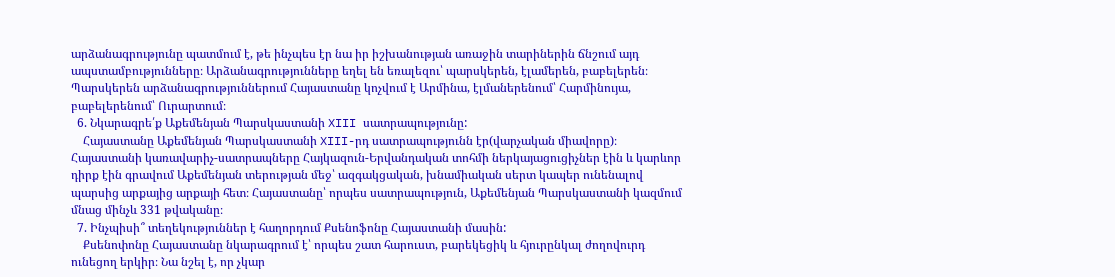արձանագրությունը պատմում է, թե ինչպես էր նա իր իշխանության առաջին տարիներին ճնշում այդ ապստամբությունները։ Արձանագրությունները եղել են եռալեզու՝ պարսկերեն, էլամերեն, բաբելերեն։ Պարսկերեն արձանագրություններում Հայաստանը կոչվում է Արմինա, էլմաներենում՝ Հարմինույա, բաբելերենում՝ Ուրարտում։
  6. Նկարագրե՛ք Աքեմենյան Պարսկաստանի XIII սատրապությունը:
    Հայաստանը Աքեմենյան Պարսկաստանի XIII-րդ սատրապությունն էր(վարչական միավորը)։ Հայաստանի կառավարիչ-սատրապները Հայկազուն-Երվանդական տոհմի ներկայացուցիչներ էին և կարևոր դիրք էին գրավում Աքեմենյան տերության մեջ՝ ազգակցական, խնամիական սերտ կապեր ունենալով պարսից արքայից արքայի հետ։ Հայաստանը՝ որպես սատրապություն, Աքեմենյան Պարսկաստանի կազմում մնաց մինչև 331 թվականը։
  7. Ինչպիսի՞ տեղեկություններ է հաղորդում Քսենոֆոնը Հայաստանի մասին:
    Քսենոփոնը Հայաստանը նկարագրում է՝ որպես շատ հարուստ, բարեկեցիկ և հյուրընկալ ժողովուրդ ունեցող երկիր։ Նա նշել է, որ չկար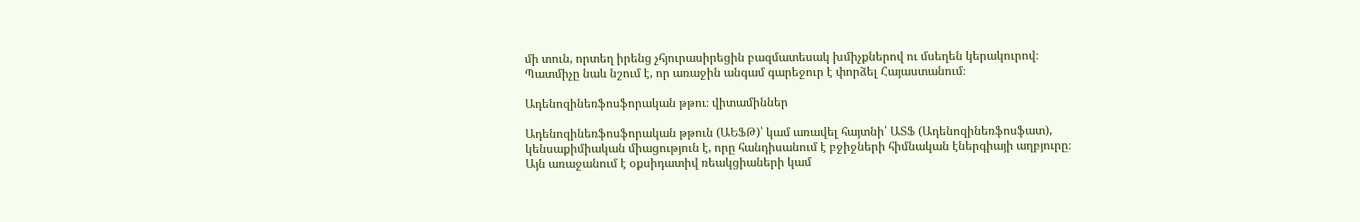մի տուն, որտեղ իրենց չհյուրասիրեցին բազմատեսակ խմիչքներով ու մսեղեն կերակուրով։ Պատմիչը նաև նշում է, որ առաջին անգամ գարեջուր է փորձել Հայաստանում։

Ադենոզինեռֆոսֆորական թթու։ վիտամիններ

Ադենոզինեռֆոսֆորական թթուն (ԱԵՖԹ)՝ կամ առավել հայտնի՝ ԱՏՖ (Ադենոզինեռֆոսֆատ), կենսաքիմիական միացություն է, որը հանդիսանում է բջիջների հիմնական էներգիայի աղբյուրը։ Այն առաջանում է օքսիդատիվ ռեակցիաների կամ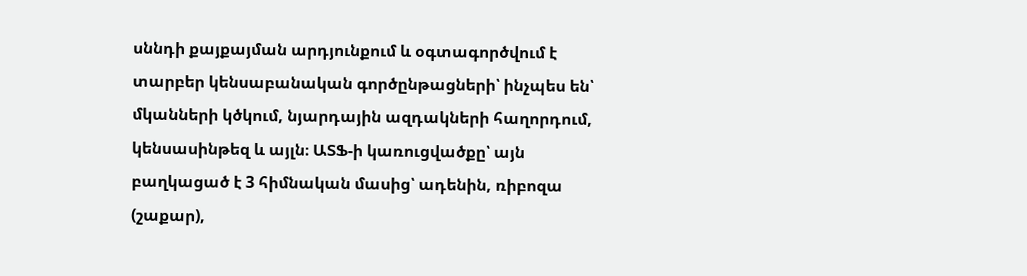սննդի քայքայման արդյունքում և օգտագործվում է տարբեր կենսաբանական գործընթացների՝ ինչպես են՝ մկանների կծկում, նյարդային ազդակների հաղորդում, կենսասինթեզ և այլն։ ԱՏՖ-ի կառուցվածքը՝ այն բաղկացած է 3 հիմնական մասից՝ ադենին, ռիբոզա (շաքար),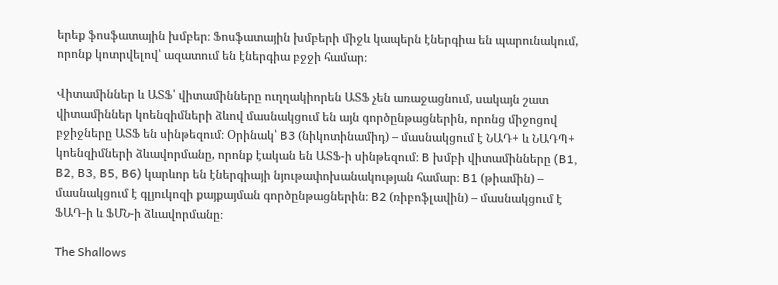երեք ֆոսֆատային խմբեր։ Ֆոսֆատային խմբերի միջև կապերն էներգիա են պարունակում, որոնք կոտրվելով՝ ազատում են էներգիա բջջի համար։

Վիտամիններ և ԱՏՖ՝ վիտամինները ուղղակիորեն ԱՏՖ չեն առաջացնում, սակայն շատ վիտամիններ կոենզիմների ձևով մասնակցում են այն գործընթացներին, որոնց միջոցով բջիջները ԱՏՖ են սինթեզում։ Օրինակ՝ B3 (նիկոտինամիդ) – մասնակցում է ՆԱԴ+ և ՆԱԴՊ+ կոենզիմների ձևավորմանը, որոնք էական են ԱՏՖ-ի սինթեզում։ B խմբի վիտամինները (B1, B2, B3, B5, B6) կարևոր են էներգիայի նյութափոխանակության համար։ B1 (թիամին) – մասնակցում է գլյուկոզի քայքայման գործընթացներին։ B2 (ռիբոֆլավին) – մասնակցում է ՖԱԴ-ի և ՖՄՆ-ի ձևավորմանը։

The Shallows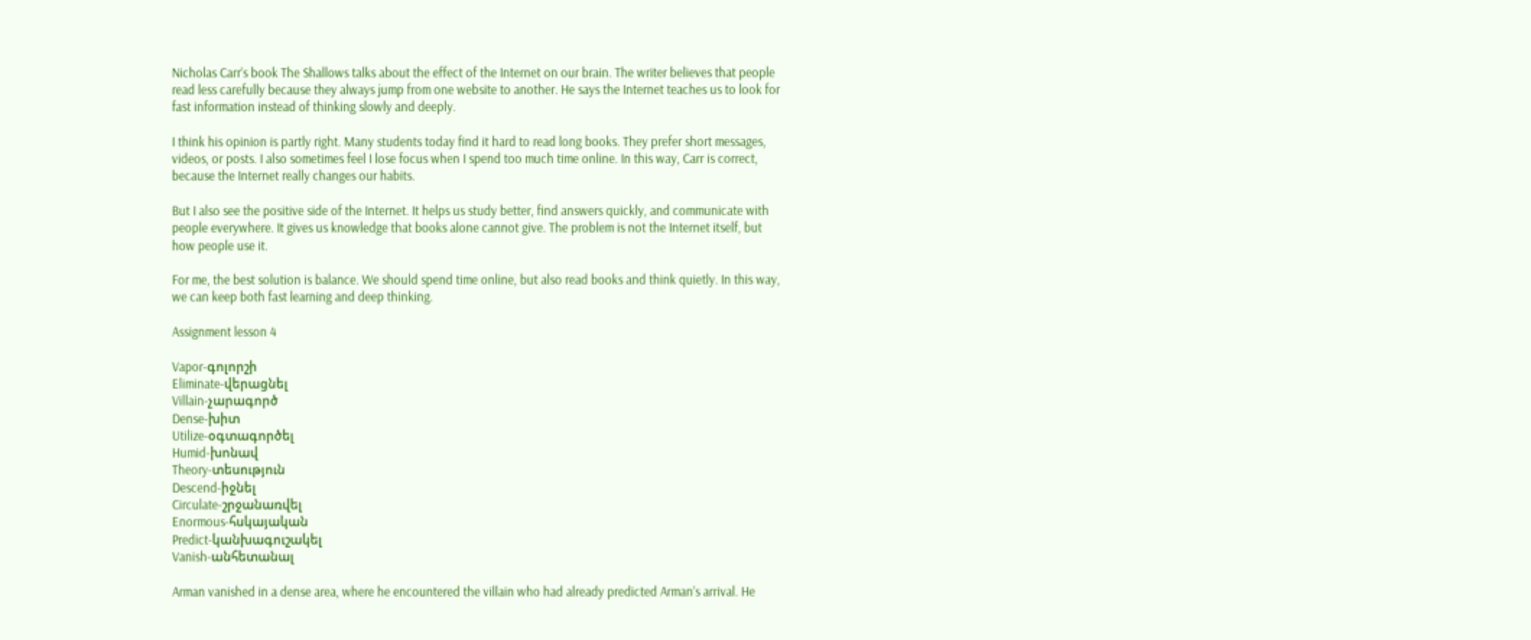Nicholas Carr’s book The Shallows talks about the effect of the Internet on our brain. The writer believes that people read less carefully because they always jump from one website to another. He says the Internet teaches us to look for fast information instead of thinking slowly and deeply.

I think his opinion is partly right. Many students today find it hard to read long books. They prefer short messages, videos, or posts. I also sometimes feel I lose focus when I spend too much time online. In this way, Carr is correct, because the Internet really changes our habits.

But I also see the positive side of the Internet. It helps us study better, find answers quickly, and communicate with people everywhere. It gives us knowledge that books alone cannot give. The problem is not the Internet itself, but how people use it.

For me, the best solution is balance. We should spend time online, but also read books and think quietly. In this way, we can keep both fast learning and deep thinking.

Assignment lesson 4

Vapor-գոլորշի
Eliminate-վերացնել
Villain-չարագործ
Dense-խիտ
Utilize-օգտագործել
Humid-խոնավ
Theory-տեսություն
Descend-իջնել
Circulate-շրջանառվել
Enormous-հսկայական
Predict-կանխագուշակել
Vanish-անհետանալ

Arman vanished in a dense area, where he encountered the villain who had already predicted Arman’s arrival. He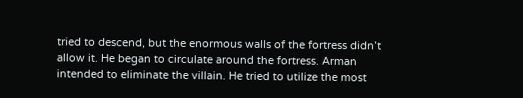tried to descend, but the enormous walls of the fortress didn’t allow it. He began to circulate around the fortress. Arman intended to eliminate the villain. He tried to utilize the most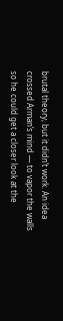brutal theory, but it didn’t work. An idea crossed Arman’s mind — to vapor the walls so he could get a closer look at the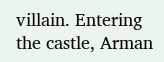villain. Entering the castle, Arman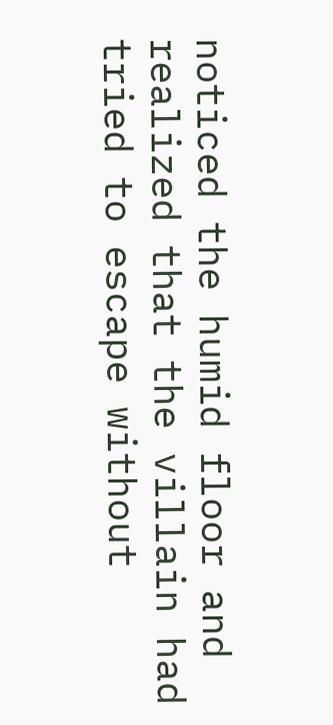noticed the humid floor and realized that the villain had tried to escape without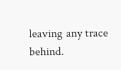leaving any trace behind.